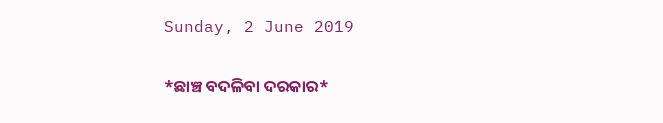Sunday, 2 June 2019

*ଛାଞ୍ଚ ବଦଳିବା ଦରକାର*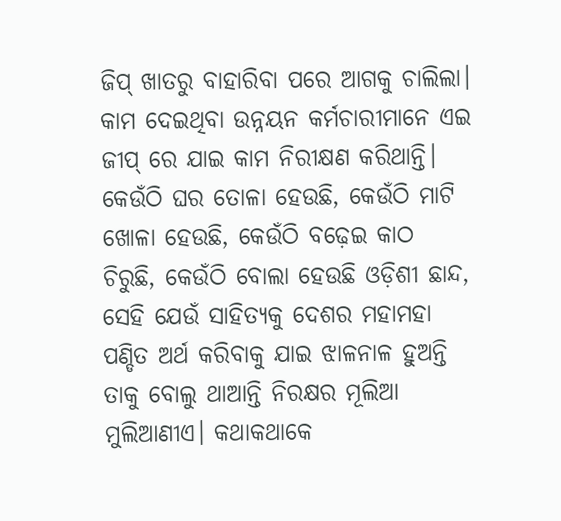ଜିପ୍ ଖାତରୁ ବାହାରିବା ପରେ ଆଗକୁ ଚାଲିଲା। କାମ ଦେଇଥିବା ଉନ୍ନୟନ କର୍ମଚାରୀମାନେ ଏଇ ଜୀପ୍ ରେ ଯାଇ କାମ ନିରୀକ୍ଷଣ କରିଥାନ୍ତି। କେଉଁଠି ଘର ତୋଳା ହେଉଛି, କେଉଁଠି ମାଟି ଖୋଳା ହେଉଛି, କେଉଁଠି ବଢ଼େଇ କାଠ ଚିରୁଛି, କେଉଁଠି ବୋଲା ହେଉଛି ଓଡ଼ିଶୀ ଛାନ୍ଦ, ସେହି ଯେଉଁ ସାହିତ୍ୟକୁ ଦେଶର ମହାମହା ପଣ୍ଡିତ ଅର୍ଥ କରିବାକୁ ଯାଇ ଝାଳନାଳ ହୁଅନ୍ତି ତାକୁ ବୋଲୁ ଥାଆନ୍ତି ନିରକ୍ଷର ମୂଲିଆ ମୁଲିଆଣୀଏ। କଥାକଥାକେ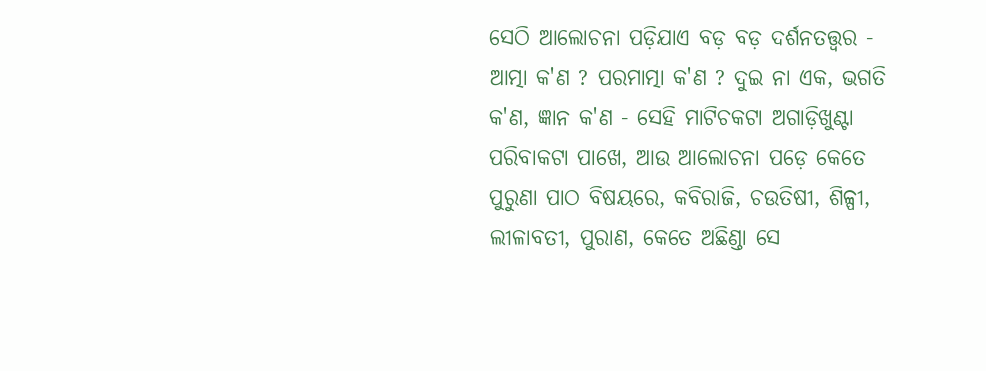ସେଠି ଆଲୋଚନା ପଡ଼ିଯାଏ ବଡ଼ ବଡ଼ ଦର୍ଶନତତ୍ତ୍ୱର - ଆତ୍ମା କ'ଣ ? ପରମାତ୍ମା କ'ଣ ? ଦୁଇ ନା ଏକ, ଭଗତି କ'ଣ, ଜ୍ଞାନ କ'ଣ - ସେହି ମାଟିଚକଟା ଅଗାଡ଼ିଖୁଣ୍ଟା ପରିବାକଟା ପାଖେ, ଆଉ ଆଲୋଚନା ପଡ଼େ କେତେ ପୁରୁଣା ପାଠ ବିଷୟରେ, କବିରାଜି, ଚଉତିଷୀ, ଶିଳ୍ପୀ, ଲୀଳାବତୀ, ପୁରାଣ, କେତେ ଅଛିଣ୍ଡା ସେ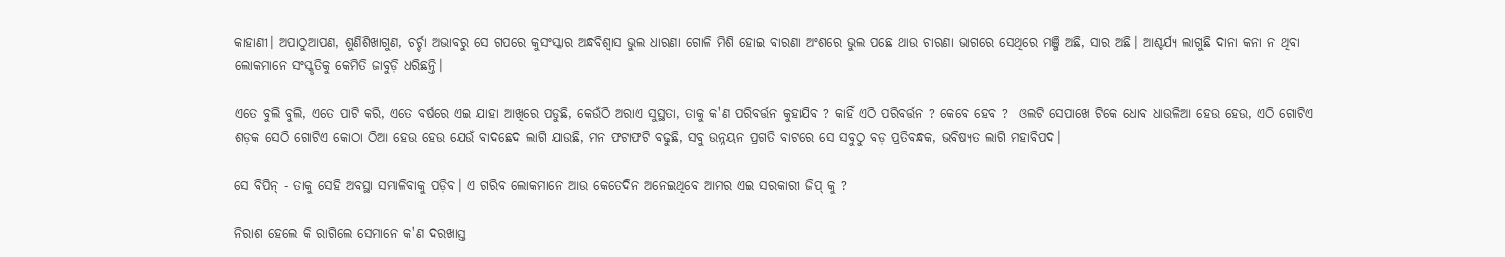କାହାଣୀ। ଅପାଠୁଆପଣ, ଶୁଣିଶିଖାଗୁଣ, ଚର୍ଚ୍ଚା ଅଭାବରୁ ସେ ଗପରେ କୁସଂସ୍କାର ଅନ୍ଧବିଶ୍ୱାସ ଭୁଲ ଧାରଣା ଗୋଳି ମିଶି ହୋଇ ବାରଣା ଅଂଶରେ ଭୁଲ ପଛେ ଥାଉ ଚାରଣା ଭାଗରେ ସେଥିରେ ମଞ୍ଜି ଅଛି, ସାର ଅଛି। ଆଶ୍ଚର୍ଯ୍ୟ ଲାଗୁଛି ଦାନା କନା ନ ଥିବା ଲୋକମାନେ ସଂସ୍କୃତିକୁ କେମିତି ଜାବୁଡ଼ି ଧରିଛନ୍ତି।

ଏତେ ବୁଲି ବୁଲି, ଏତେ ପାଟି କରି, ଏତେ ବର୍ଷରେ ଏଇ ଯାହା ଆଖିରେ ପଡୁଛି, କେଉଁଠି ଅରାଏ ସୁସ୍ଥତା, ତାକୁ କ'ଣ ପରିବର୍ତ୍ତନ କୁହାଯିବ ? କାହିଁ ଏଠି ପରିବର୍ତ୍ତନ ? କେବେ ହେବ ?  ଓଲଟି ସେପାଖେ ଟିକେ ଧୋବ ଧାଉଳିଆ ହେଉ ହେଉ, ଏଠି ଗୋଟିଏ ଶଡ଼କ ସେଠି ଗୋଟିଏ କୋଠା ଠିଆ ହେଉ ହେଉ ଯେଉଁ ବାଦଛେଦ ଲାଗି ଯାଉଛି, ମନ ଫଟାଫଟି ବଢୁଛି, ସବୁ ଉନ୍ନୟନ ପ୍ରଗତି ବାଟରେ ସେ ସବୁଠୁ ବଡ଼ ପ୍ରତିବନ୍ଧକ, ଭବିଷ୍ୟତ ଲାଗି ମହାବିପଦ।

ସେ ବିପିନ୍ - ତାକୁ ସେହି ଅବସ୍ଥା ସମ୍ଭାଳିବାକୁ ପଡ଼ିବ। ଏ ଗରିବ ଲୋକମାନେ ଆଉ କେତେଦିନ ଅନେଇଥିବେ ଆମର ଏଇ ସରକାରୀ ଜିପ୍ କୁ ?

ନିରାଶ ହେଲେ କି ରାଗିଲେ ସେମାନେ କ'ଣ ଦରଖାସ୍ତ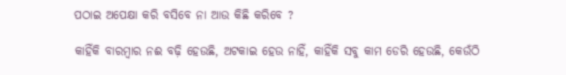ପଠାଇ ଅପେକ୍ଷା କରି ବସିବେ ନା ଆଉ କିଛି କରିବେ ?

କାହିଁକି ବାରମ୍ବାର ନଈ ବଢ଼ି ହେଉଛି, ଅଟକାଇ ହେଉ ନାହିଁ, କାହିଁକି ସବୁ କାମ ଡେରି ହେଉଛି, କେଉଁଠି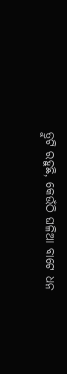ତ୍ରୁଟି ରହୁଛି, କେଉଁଠି ଘଳିଆ ବାଟେ ଧନ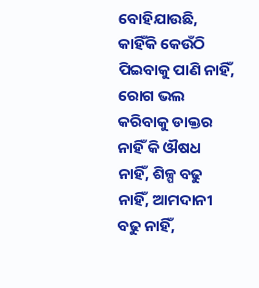ବୋହିଯାଉଛି, କାହିଁକି କେଉଁଠି ପିଇବାକୁ ପାଣି ନାହିଁ, ରୋଗ ଭଲ କରିବାକୁ ଡାକ୍ତର ନାହିଁ କି ଔଷଧ ନାହିଁ, ଶିଳ୍ପ ବଢୁ ନାହିଁ, ଆମଦାନୀ ବଢୁ ନାହିଁ,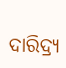ଦାରିଦ୍ର୍ୟ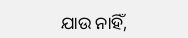ଯାଉ ନାହିଁ,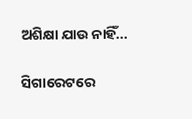ଅଶିକ୍ଷା ଯାଉ ନାହିଁ...

ସିଗାରେଟରେ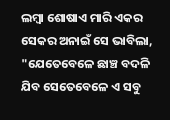ଲମ୍ବା ଶୋଷାଏ ମାରି ଏକର ସେକର ଅନାଇଁ ସେ ଭାବିଲା, "ଯେତେବେଳେ ଛାଞ୍ଚ ବଦଳି ଯିବ ସେତେବେଳେ ଏ ସବୁ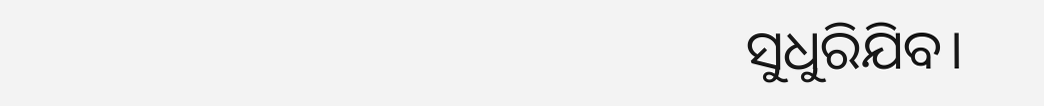ସୁଧୁରିଯିବ।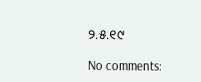୨.୫.୧୯

No comments: